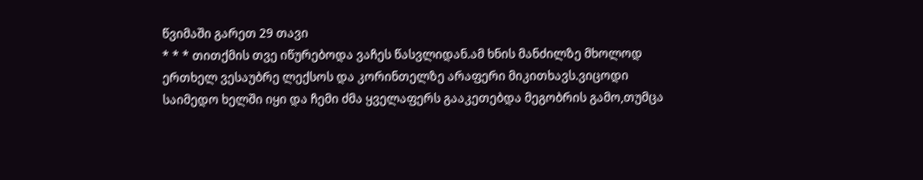წვიმაში გარეთ 29 თავი
* * * თითქმის თვე იწურებოდა ვაჩეს წასვლიდან.ამ ხნის მანძილზე მხოლოდ ერთხელ ვესაუბრე ლექსოს და კორინთელზე არაფერი მიკითხავს.ვიცოდი საიმედო ხელში იყი და ჩემი ძმა ყველაფერს გააკეთებდა მეგობრის გამო,თუმცა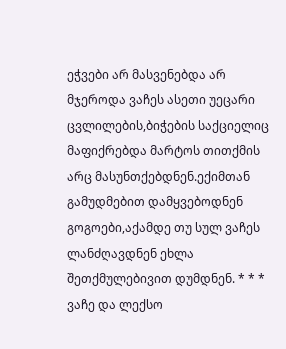ეჭვები არ მასვენებდა არ მჯეროდა ვაჩეს ასეთი უეცარი ცვლილების,ბიჭების საქციელიც მაფიქრებდა მარტოს თითქმის არც მასუნთქებდნენ.ექიმთან გამუდმებით დამყვებოდნენ გოგოები,აქამდე თუ სულ ვაჩეს ლანძღავდნენ ეხლა შეთქმულებივით დუმდნენ. * * * ვაჩე და ლექსო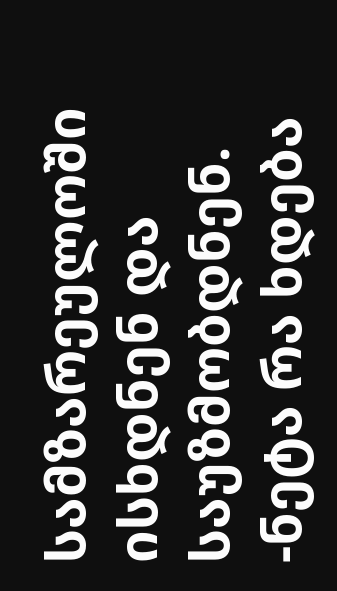სამზარეულოში ისხდნენ და საუზმობდნენ. -ნეტა რა ხდება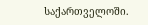საქართველოში.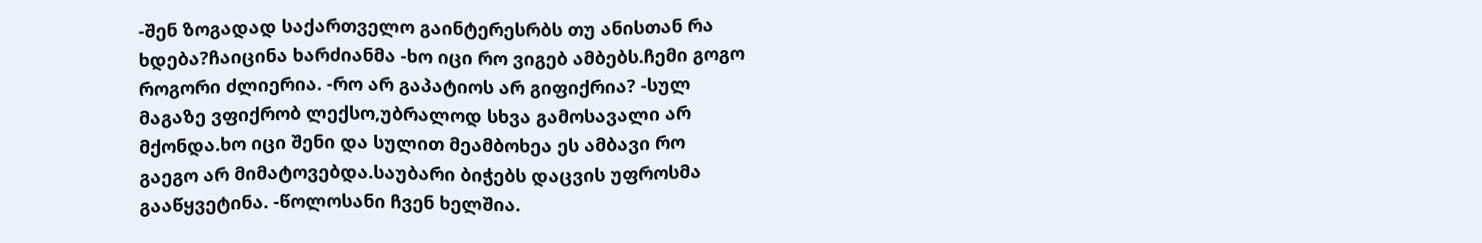-შენ ზოგადად საქართველო გაინტერესრბს თუ ანისთან რა ხდება?ჩაიცინა ხარძიანმა -ხო იცი რო ვიგებ ამბებს.ჩემი გოგო როგორი ძლიერია. -რო არ გაპატიოს არ გიფიქრია? -სულ მაგაზე ვფიქრობ ლექსო,უბრალოდ სხვა გამოსავალი არ მქონდა.ხო იცი შენი და სულით მეამბოხეა ეს ამბავი რო გაეგო არ მიმატოვებდა.საუბარი ბიჭებს დაცვის უფროსმა გააწყვეტინა. -წოლოსანი ჩვენ ხელშია.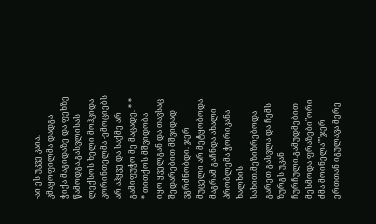-აი ეს უკვე კაია. კმაყოფილმა დადგა ჭიქა მაგიდაზე და ფეხზე წამოდგა.გასვლისას ლექსოს ხელი მოჰკიდა კორინთელმა -ემოციებს არ აჰყვე და საქმე არ გამიფუჭო მე მაცადე. * * * თითქოს მშვიდობა იყო ყველგან და თავსაც შედარებით მშვიდად ვგრძნობდი. ჯერ მუცელი არ მეტყობოდა მაგრამ გაჩნდა ახალი პრობლემა ჭორიკანა ხალხის სახით.მეზიზრებოდა გარეთ გასვლა და ჩემს ზურგს უკან ჩურჩული.გამუდმებით მესმოდა ფრაზები"ორი ძმა მოინელა""ჯერ ერთთან იგულავა მერე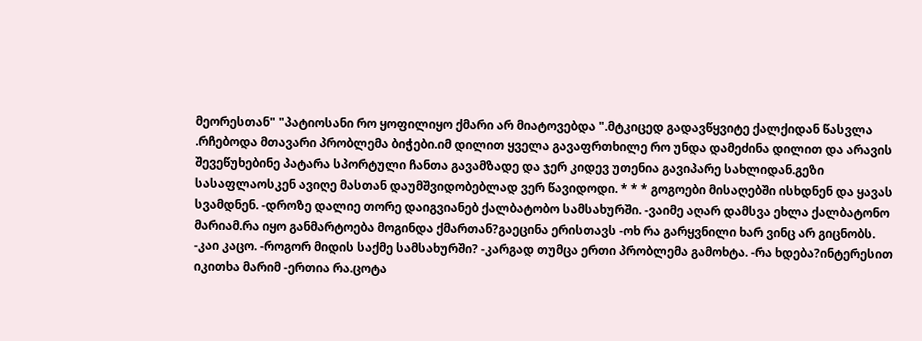მეორესთან" "პატიოსანი რო ყოფილიყო ქმარი არ მიატოვებდა ".მტკიცედ გადავწყვიტე ქალქიდან წასვლა .რჩებოდა მთავარი პრობლემა ბიჭები.იმ დილით ყველა გავაფრთხილე რო უნდა დამეძინა დილით და არავის შევეწუხებინე პატარა სპორტული ჩანთა გავამზადე და ჯერ კიდევ უთენია გავიპარე სახლიდან.გეზი სასაფლაოსკენ ავიღე მასთან დაუმშვიდობებლად ვერ წავიდოდი. * * * გოგოები მისაღებში ისხდნენ და ყავას სვამდნენ. -დროზე დალიე თორე დაიგვიანებ ქალბატობო სამსახურში. -ვაიმე აღარ დამსვა ეხლა ქალბატონო მარიამ.რა იყო განმარტოება მოგინდა ქმართან?გაეცინა ერისთავს -ოხ რა გარყვნილი ხარ ვინც არ გიცნობს. -კაი კაცო. -როგორ მიდის საქმე სამსახურში? -კარგად თუმცა ერთი პრობლემა გამოხტა. -რა ხდება?ინტერესით იკითხა მარიმ -ერთია რა.ცოტა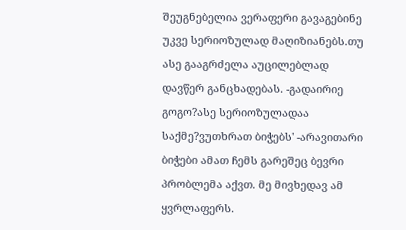შეუგნებელია ვერაფერი გავაგებინე უკვე სერიოზულად მაღიზიანებს.თუ ასე გააგრძელა აუცილებლად დავწერ განცხადებას. -გადაირიე გოგო?ასე სერიოზულადაა საქმე?ვუთხრათ ბიჭებს' -არავითარი ბიჭები ამათ ჩემს გარეშეც ბევრი პრობლემა აქვთ. მე მივხედავ ამ ყვრლაფერს.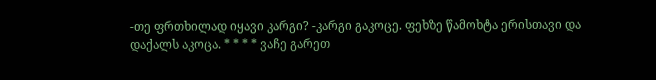-თე ფრთხილად იყავი კარგი? -კარგი გაკოცე. ფეხზე წამოხტა ერისთავი და დაქალს აკოცა. * * * * ვაჩე გარეთ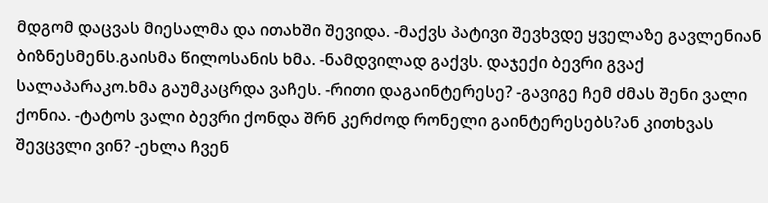მდგომ დაცვას მიესალმა და ითახში შევიდა. -მაქვს პატივი შევხვდე ყველაზე გავლენიან ბიზნესმენს.გაისმა წილოსანის ხმა. -ნამდვილად გაქვს. დაჯექი ბევრი გვაქ სალაპარაკო.ხმა გაუმკაცრდა ვაჩეს. -რითი დაგაინტერესე? -გავიგე ჩემ ძმას შენი ვალი ქონია. -ტატოს ვალი ბევრი ქონდა შრნ კერძოდ რონელი გაინტერესებს?ან კითხვას შევცვლი ვინ? -ეხლა ჩვენ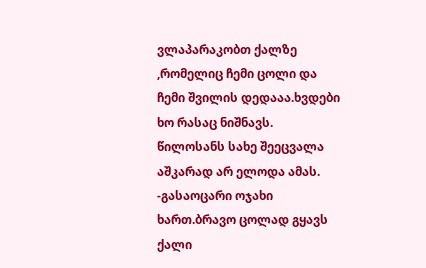ვლაპარაკობთ ქალზე ,რომელიც ჩემი ცოლი და ჩემი შვილის დედააა.ხვდები ხო რასაც ნიშნავს. წილოსანს სახე შეეცვალა აშკარად არ ელოდა ამას. -გასაოცარი ოჯახი ხართ.ბრავო ცოლად გყავს ქალი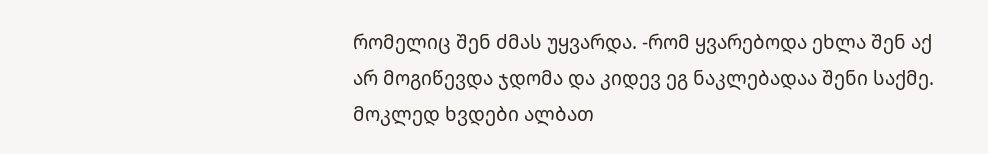რომელიც შენ ძმას უყვარდა. -რომ ყვარებოდა ეხლა შენ აქ არ მოგიწევდა ჯდომა და კიდევ ეგ ნაკლებადაა შენი საქმე. მოკლედ ხვდები ალბათ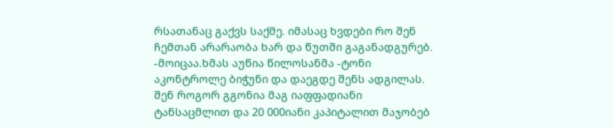რსათანაც გაქვს საქმე. იმასაც ხვდები რო შენ ჩემთან არარაობა ხარ და წუთში გაგანადგურებ. -მოიცაა.ხმას აუწია წილოსანმა -ტონი აკონტროლე ბიჭუნი და დაეგდე შენს ადგილას. შენ როგორ გგონია მაგ იაფფადიანი ტანსაცმლით და 20 000იანი კაპიტალით მაჯობებ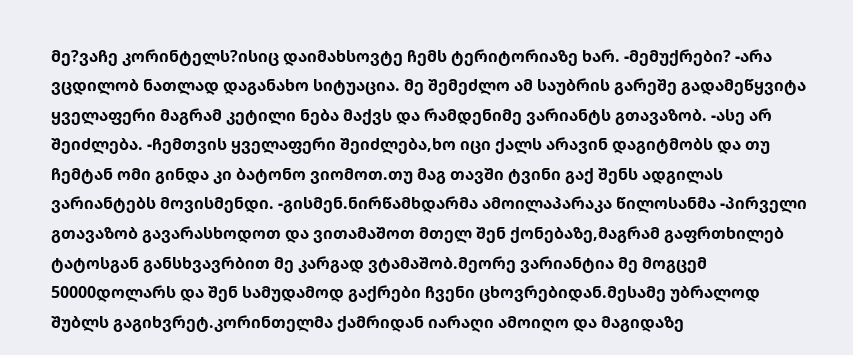მე?ვაჩე კორინტელს?ისიც დაიმახსოვტე ჩემს ტერიტორიაზე ხარ. -მემუქრები? -არა ვცდილობ ნათლად დაგანახო სიტუაცია. მე შემეძლო ამ საუბრის გარეშე გადამეწყვიტა ყველაფერი მაგრამ კეტილი ნება მაქვს და რამდენიმე ვარიანტს გთავაზობ. -ასე არ შეიძლება. -ჩემთვის ყველაფერი შეიძლება,ხო იცი ქალს არავინ დაგიტმობს და თუ ჩემტან ომი გინდა კი ბატონო ვიომოთ.თუ მაგ თავში ტვინი გაქ შენს ადგილას ვარიანტებს მოვისმენდი. -გისმენ.ნირწამხდარმა ამოილაპარაკა წილოსანმა -პირველი გთავაზობ გავარასხოდოთ და ვითამაშოთ მთელ შენ ქონებაზე,მაგრამ გაფრთხილებ ტატოსგან განსხვავრბით მე კარგად ვტამაშობ.მეორე ვარიანტია მე მოგცემ 50000დოლარს და შენ სამუდამოდ გაქრები ჩვენი ცხოვრებიდან.მესამე უბრალოდ შუბლს გაგიხვრეტ.კორინთელმა ქამრიდან იარაღი ამოიღო და მაგიდაზე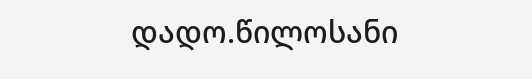დადო.წილოსანი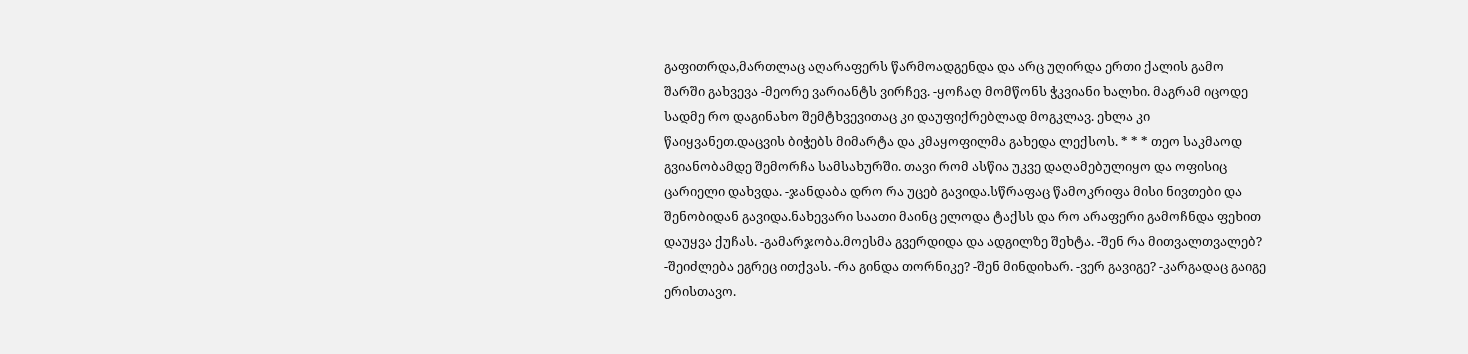გაფითრდა,მართლაც აღარაფერს წარმოადგენდა და არც უღირდა ერთი ქალის გამო შარში გახვევა -მეორე ვარიანტს ვირჩევ. -ყოჩაღ მომწონს ჭკვიანი ხალხი. მაგრამ იცოდე სადმე რო დაგინახო შემტხვევითაც კი დაუფიქრებლად მოგკლავ. ეხლა კი წაიყვანეთ.დაცვის ბიჭებს მიმარტა და კმაყოფილმა გახედა ლექსოს. * * * თეო საკმაოდ გვიანობამდე შემორჩა სამსახურში. თავი რომ ასწია უკვე დაღამებულიყო და ოფისიც ცარიელი დახვდა. -ჯანდაბა დრო რა უცებ გავიდა.სწრაფაც წამოკრიფა მისი ნივთები და შენობიდან გავიდა.ნახევარი საათი მაინც ელოდა ტაქსს და რო არაფერი გამოჩნდა ფეხით დაუყვა ქუჩას. -გამარჯობა.მოესმა გვერდიდა და ადგილზე შეხტა. -შენ რა მითვალთვალებ? -შეიძლება ეგრეც ითქვას. -რა გინდა თორნიკე? -შენ მინდიხარ. -ვერ გავიგე? -კარგადაც გაიგე ერისთავო.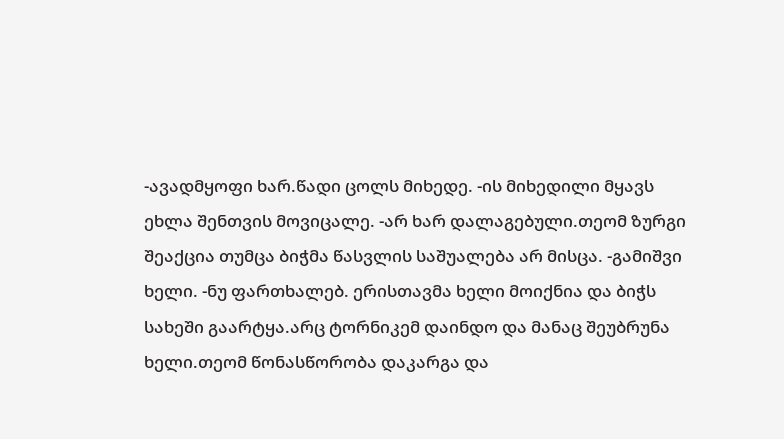-ავადმყოფი ხარ.წადი ცოლს მიხედე. -ის მიხედილი მყავს ეხლა შენთვის მოვიცალე. -არ ხარ დალაგებული.თეომ ზურგი შეაქცია თუმცა ბიჭმა წასვლის საშუალება არ მისცა. -გამიშვი ხელი. -ნუ ფართხალებ. ერისთავმა ხელი მოიქნია და ბიჭს სახეში გაარტყა.არც ტორნიკემ დაინდო და მანაც შეუბრუნა ხელი.თეომ წონასწორობა დაკარგა და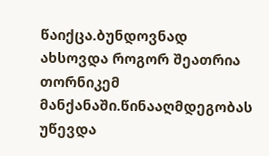წაიქცა.ბუნდოვნად ახსოვდა როგორ შეათრია თორნიკემ მანქანაში.წინააღმდეგობას უწევდა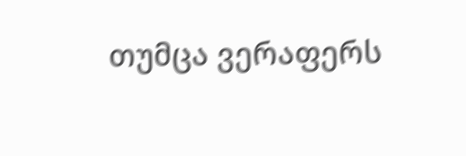თუმცა ვერაფერს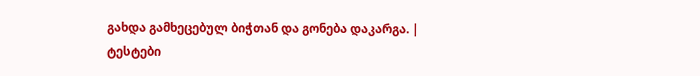გახდა გამხეცებულ ბიჭთან და გონება დაკარგა. |
ტესტები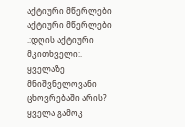აქტიური მწერლები
აქტიური მწერლები
.:დღის აქტიური მკითხველი:.
ყველაზე მნიშვნელოვანი ცხოვრებაში არის?
ყველა გამოკ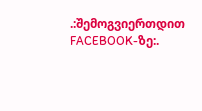.:შემოგვიერთდით FACEBOOK-ზე:.